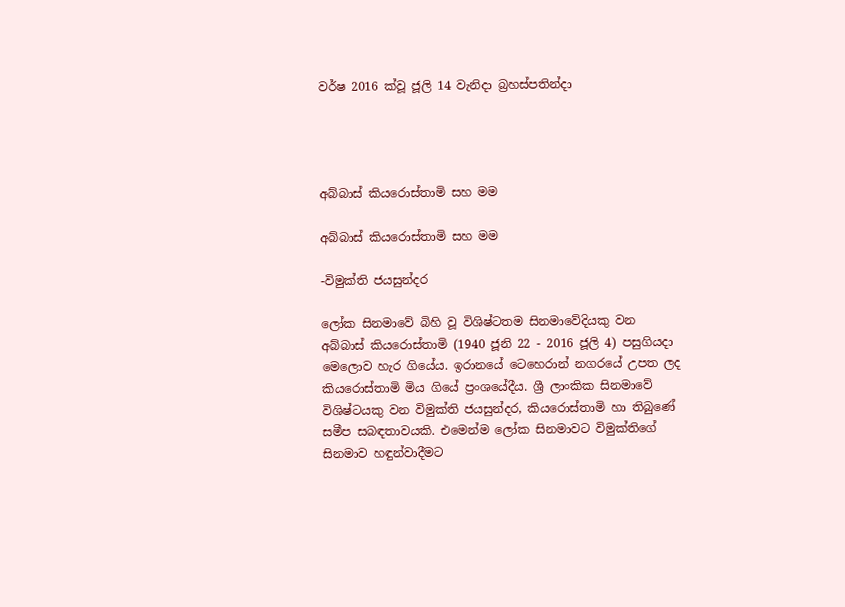වර්ෂ 2016 ක්වූ ජූලි 14 වැනිදා බ්‍රහස්පතින්දා




අබ්බාස් කියරොස්තාමි සහ මම

අබ්බාස් කියරොස්තාමි සහ මම

-විමුක්ති ජයසුන්දර

ලෝක සිනමාවේ බිහි වූ විශිෂ්ටතම සිනමාවේදියකු වන අබ්බාස් කියරොස්තාමි (1940 ජූනි 22 - 2016 ජූලි 4) පසුගියදා මෙලොව හැර ගියේය. ඉරානයේ ටෙහෙරාන් නගරයේ උපත ලද කියරොස්තාමි මිය ගියේ ප්‍රංශයේදීය. ශ්‍රී ලාංකික සිනමාවේ විශිෂ්ටයකු වන විමුක්ති ජයසුන්දර, කියරොස්තාමි හා තිබුණේ සමීප සබඳතාවයකි. එමෙන්ම ලෝක සිනමාවට විමුක්තිගේ සිනමාව හඳුන්වාදීමට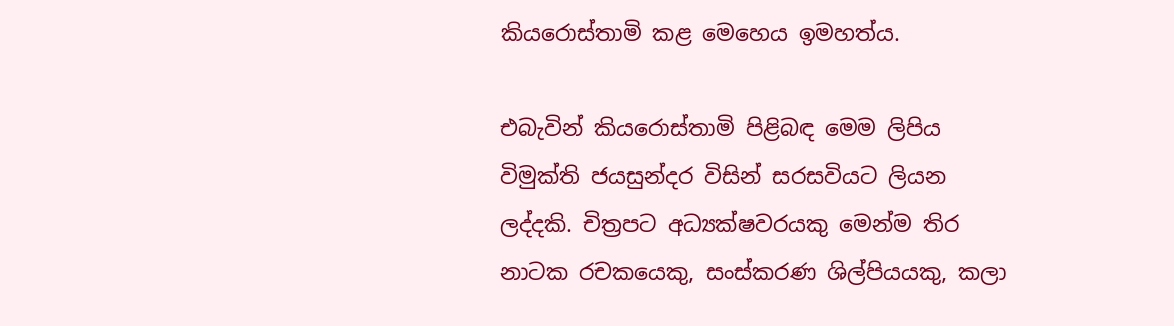කියරොස්තාමි කළ මෙහෙය ඉමහත්ය.

එබැවින් කියරොස්තාමි පිළිබඳ මෙම ලිපිය විමුක්ති ජයසුන්දර විසින් සරසවියට ලියන ලද්දකි. චිත්‍රපට අධ්‍යක්ෂවරයකු මෙන්ම තිර නාටක රචකයෙකු, සංස්කරණ ශිල්පියයකු, කලා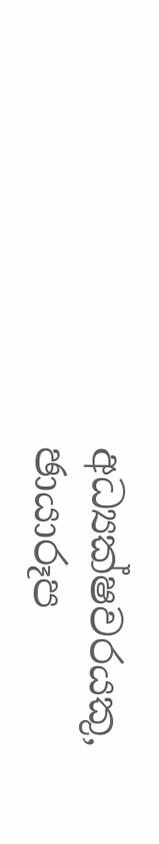අධ්‍යක්ෂවරයකු, ඡායාරූප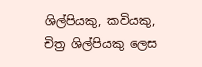ශිල්පියකු, කවියකු, චිත්‍ර ශිල්පියකු ලෙස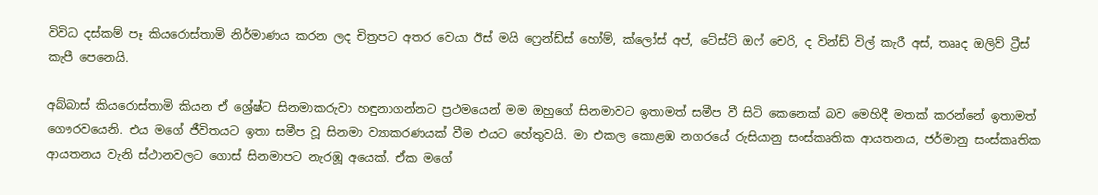විවිධ දස්කම් පෑ කියරොස්තාමි නිර්මාණය කරන ලද චිත්‍රපට අතර වෙයා ඊස් මයි ෆ්‍රෙන්ඩ්ස් හෝම්, ක්ලෝස් අප්, ටේස්ට් ඔෆ් චෙරි, ද වින්ඩ් විල් කැරී අස්, තෲද ඔලිව් ට්‍රීස් කැපී පෙනෙයි.

අබ්බාස් කියරොස්තාමි කියන ඒ ශ්‍රේෂ්ට සිනමාකරුවා හඳුනාගන්නට ප්‍රථමයෙන් මම ඔහුගේ සිනමාවට ඉතාමත් සමීප වී සිටි කෙනෙක් බව මෙහිදී මතක් කරන්නේ ඉතාමත් ගෞරවයෙනි. එය මගේ ජීවිතයට ඉතා සමීප වූ සිනමා ව්‍යාකරණයක් වීම එයට හේතුවයි. මා එකල කොළඹ නගරයේ රුසියානු සංස්කෘතික ආයතනය, ජර්මානු සංස්කෘතික ආයතනය වැනි ස්ථානවලට ගොස් සිනමාපට නැරඹූ අයෙක්. ඒක මගේ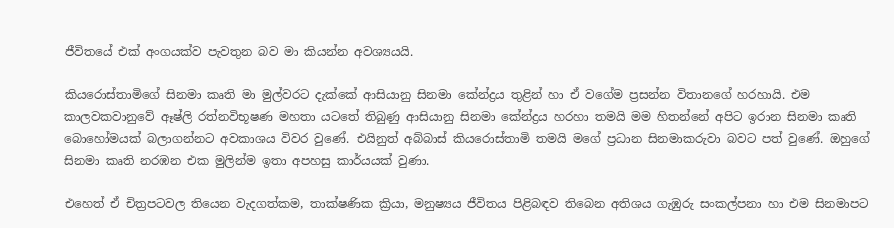ජීවිතයේ එක් අංගයක්ව පැවතුන බව මා කියන්න අවශ්‍යයයි.

කියරොස්තාමිගේ සිනමා කෘති මා මුල්වරට දැක්කේ ආසියානු සිනමා කේන්ද්‍රය තුළින් හා ඒ වගේම ප්‍රසන්න විතානගේ හරහායි. එම කාලවකවානුවේ ඈෂ්ලි රත්නවිභූෂණ මහතා යටතේ තිබුණු ආසියානු සිනමා කේන්ද්‍රය හරහා තමයි මම හිතන්නේ අපිට ඉරාන සිනමා කෘති බොහෝමයක් බලාගන්නට අවකාශය විවර වුණේ. එයිනුත් අබ්බාස් කියරොස්තාමි තමයි මගේ ප්‍රධාන සිනමාකරුවා බවට පත් වුණේ. ඔහුගේ සිනමා කෘති නරඹන එක මුලින්ම ඉතා අපහසු කාර්යයක් වුණා.

එහෙත් ඒ චිත්‍රපටවල තියෙන වැදගත්කම, තාක්ෂණික ක්‍රියා, මනුෂ්‍යය ජීවිතය පිළිබඳව තිබෙන අතිශය ගැඹුරු සංකල්පනා හා එම සිනමාපට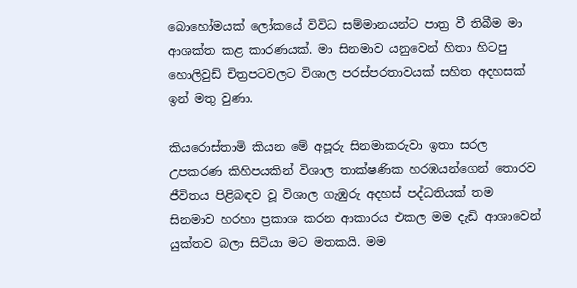බොහෝමයක් ලෝකයේ විවිධ සම්මානයන්ට පාත්‍ර වී තිබීම මා ආශක්ත කළ කාරණයක්. මා සිනමාව යනුවෙන් හිතා හිටපු හොලිවුඩ් චිත්‍රපටවලට විශාල පරස්පරතාවයක් සහිත අදහසක් ඉන් මතු වුණා.

කියරොස්තාමි කියන මේ අපූරු සිනමාකරුවා ඉතා සරල උපකරණ කිහිපයකින් විශාල තාක්ෂණික හරඹයන්ගෙන් තොරව ජීවිතය පිළිබඳව වූ විශාල ගැඹුරු අදහස් පද්ධතියක් තම සිනමාව හරහා ප්‍රකාශ කරන ආකාරය එකල මම දැඩි ආශාවෙන් යුක්තව බලා සිටියා මට මතකයි. මම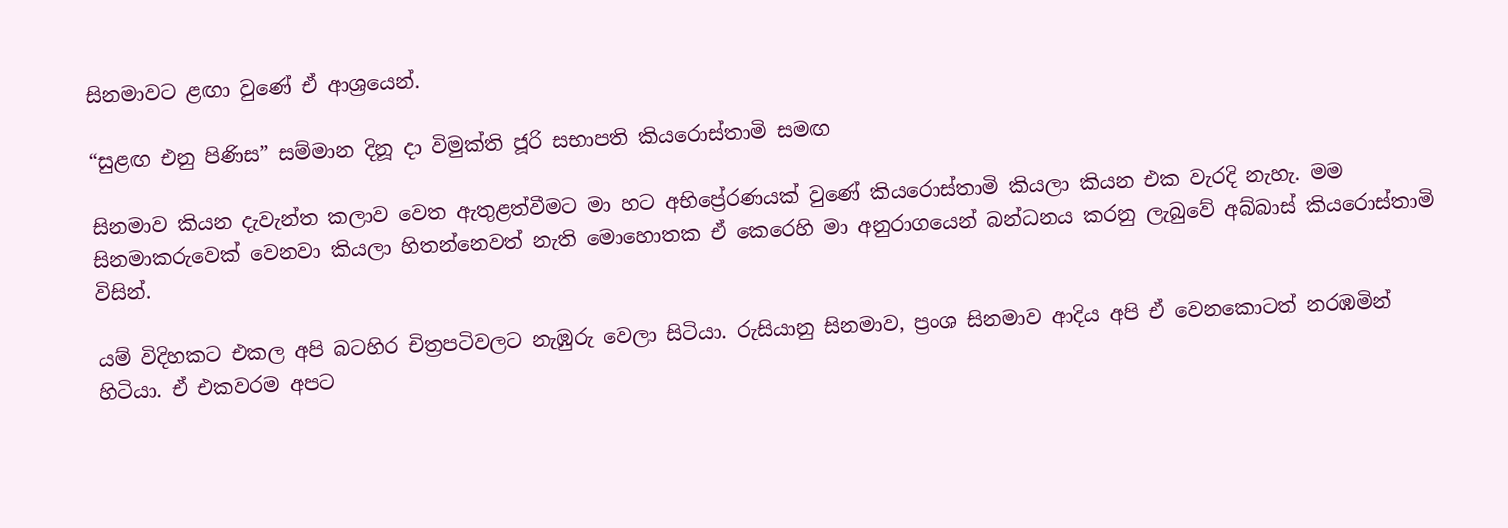සිනමාවට ළඟා වුණේ ඒ ආශ්‍රයෙන්.

“සුළඟ එනු පිණිස” සම්මාන දිනූ දා විමුක්ති ජූරි සභාපති කියරොස්තාමි සමඟ

සිනමාව කියන දැවැන්ත කලාව වෙත ඇතුළත්වීමට මා හට අභිප්‍රේරණයක් වුණේ කියරොස්තාමි කියලා කියන එක වැරදි නැහැ. මම සිනමාකරුවෙක් වෙනවා කියලා හිතන්නෙවත් නැති මොහොතක ඒ කෙරෙහි මා අනුරාගයෙන් බන්ධනය කරනු ලැබුවේ අබ්බාස් කියරොස්තාමි විසින්.

යම් විදිහකට එකල අපි බටහිර චිත්‍රපටිවලට නැඹුරු වෙලා සිටියා. රුසියානු සිනමාව, ප්‍රංශ සිනමාව ආදිය අපි ඒ වෙනකොටත් නරඹමින් හිටියා. ඒ එකවරම අපට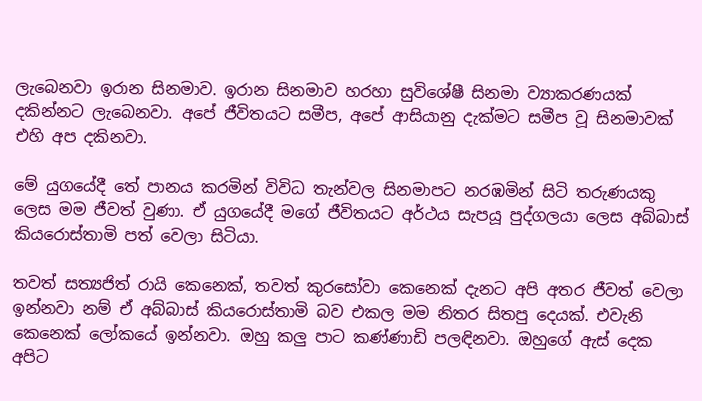ලැබෙනවා ඉරාන සිනමාව. ඉරාන සිනමාව හරහා සුවිශේෂී සිනමා ව්‍යාකරණයක් දකින්නට ලැබෙනවා. අපේ ජීවිතයට සමීප, අපේ ආසියානු දැක්මට සමීප වූ සිනමාවක් එහි අප දකිනවා.

මේ යුගයේදී තේ පානය කරමින් විවිධ තැන්වල සිනමාපට නරඹමින් සිටි තරුණයකු ලෙස මම ජීවත් වුණා. ඒ යුගයේදී මගේ ජීවිතයට අර්ථය සැපයූ පුද්ගලයා ලෙස අබ්බාස් කියරොස්තාමි පත් වෙලා සිටියා.

තවත් සත්‍යජිත් රායි කෙනෙක්, තවත් කුරසෝවා කෙනෙක් දැනට අපි අතර ජීවත් වෙලා ඉන්නවා නම් ඒ අබ්බාස් කියරොස්තාමි බව එකල මම නිතර සිතපු දෙයක්. එවැනි කෙනෙක් ලෝකයේ ඉන්නවා. ඔහු කලු පාට කණ්ණාඩි පලඳිනවා. ඔහුගේ ඇස් දෙක අපිට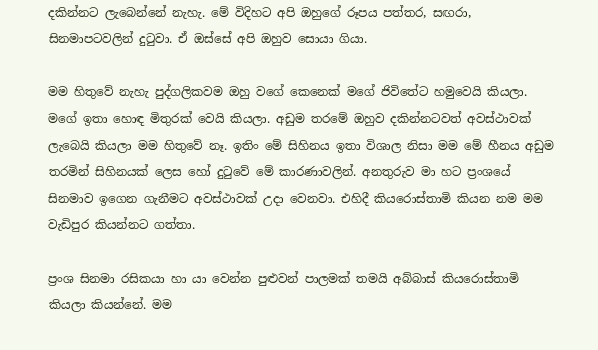දකින්නට ලැබෙන්නේ නැහැ. මේ විදිහට අපි ඔහුගේ රූපය පත්තර, සඟරා, සිනමාපටවලින් දුටුවා. ඒ ඔස්සේ අපි ඔහුව සොයා ගියා.

මම හිතුවේ නැහැ පුද්ගලිකවම ඔහු වගේ කෙනෙක් මගේ ජිවිතේට හමුවෙයි කියලා. මගේ ඉතා හොඳ මිතුරක් වෙයි කියලා. අඩුම තරමේ ඔහුව දකින්නටවත් අවස්ථාවක් ලැබෙයි කියලා මම හිතුවේ නෑ. ඉතිං මේ සිහිනය ඉතා විශාල නිසා මම මේ හීනය අඩුම තරමින් සිහිනයක් ලෙස හෝ දුටුවේ මේ කාරණාවලින්. අනතුරුව මා හට ප්‍රංශයේ සිනමාව ඉගෙන ගැනීමට අවස්ථාවක් උදා වෙනවා. එහිදී කියරොස්තාමි කියන නම මම වැඩිපුර කියන්නට ගත්තා.

ප්‍රංශ සිනමා රසිකයා හා යා වෙන්න පුළුවන් පාලමක් තමයි අබ්බාස් කියරොස්තාමි කියලා කියන්නේ. මම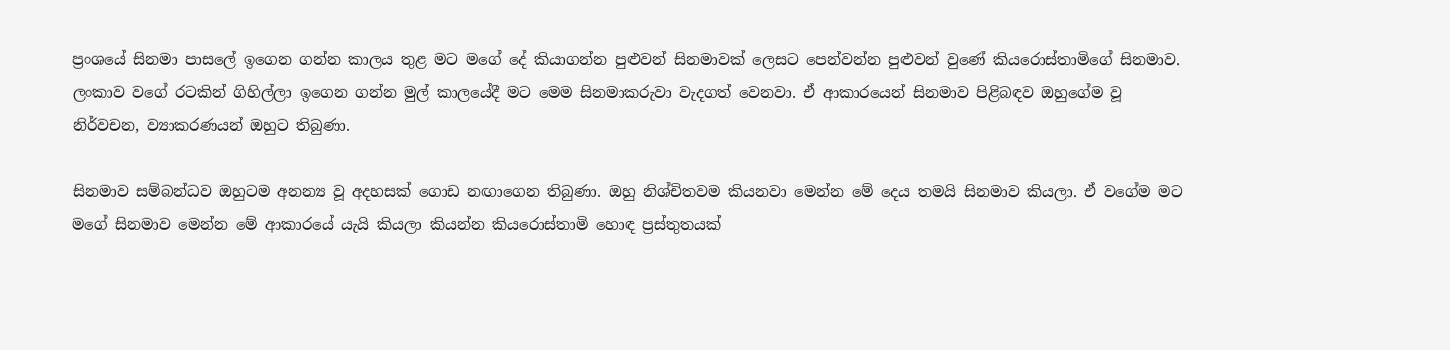ප්‍රංශයේ සිනමා පාසලේ ඉගෙන ගන්න කාලය තුළ මට මගේ දේ කියාගන්න පුළුවන් සිනමාවක් ලෙසට පෙන්වන්න පුළුවන් වුණේ කියරොස්තාමිගේ සිනමාව. ලංකාව වගේ රටකින් ගිහිල්ලා ඉගෙන ගන්න මුල් කාලයේදී මට මෙම සිනමාකරුවා වැදගත් වෙනවා. ඒ ආකාරයෙන් සිනමාව පිළිබඳව ඔහුගේම වූ නිර්වචන, ව්‍යාකරණයන් ඔහුට තිබුණා.

සිනමාව සම්බන්ධව ඔහුටම අනන්‍ය වූ අදහසක් ගොඩ නඟාගෙන තිබුණා. ඔහු නිශ්චිතවම කියනවා මෙන්න මේ දෙය තමයි සිනමාව කියලා. ඒ වගේම මට මගේ සිනමාව මෙන්න මේ ආකාරයේ යැයි කියලා කියන්න කියරොස්තාමි හොඳ ප්‍රස්තුතයක්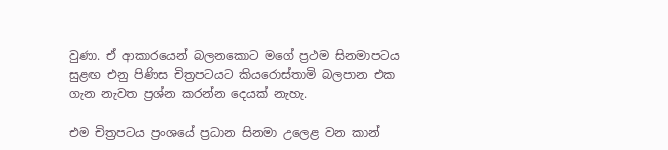වුණා. ඒ ආකාරයෙන් බලනකොට මගේ ප්‍රථම සිනමාපටය සුළඟ එනු පිණිස චිත්‍රපටයට කියරොස්තාමි බලපාන එක ගැන නැවත ප්‍රශ්න කරන්න දෙයක් නැහැ.

එම චිත්‍රපටය ප්‍රංශයේ ප්‍රධාන සිනමා උලෙළ වන කාන්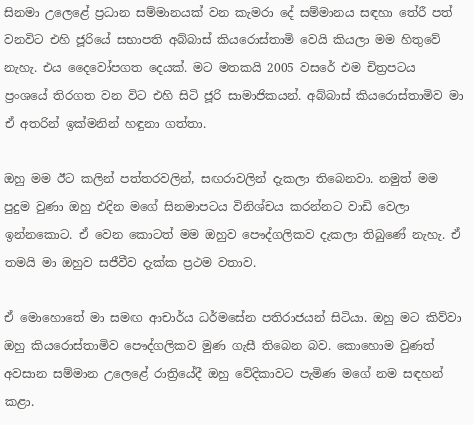සිනමා උලෙළේ ප්‍රධාන සම්මානයක් වන කැමරා දේ සම්මානය සඳහා තේරී පත් වනවිට එහි ජූරියේ සභාපති අබ්බාස් කියරොස්තාමි වෙයි කියලා මම හිතුවේ නැහැ. එය දෛවෝපගත දෙයක්. මට මතකයි 2005 වසරේ එම චිත්‍රපටය ප්‍රංශයේ තිරගත වන විට එහි සිටි ජූරි සාමාජිකයන්. අබ්බාස් කියරොස්තාමිව මා ඒ අතරින් ඉක්මනින් හඳුනා ගත්තා.

ඔහු මම ඊට කලින් පත්තරවලින්, සඟරාවලින් දැකලා තිබෙනවා. නමුත් මම පුදුම වුණා ඔහු එදින මගේ සිනමාපටය විනිශ්චය කරන්නට වාඩි වෙලා ඉන්නකොට. ඒ වෙන කොටත් මම ඔහුව පෞද්ගලිකව දැකලා තිබුණේ නැහැ. ඒ තමයි මා ඔහුව සජීවීව දැක්ක ප්‍රථම වතාව.

ඒ මොහොතේ මා සමඟ ආචාර්ය ධර්මසේන පතිරාජයන් සිටියා. ඔහු මට කිව්වා ඔහු කියරොස්තාමිව පෞද්ගලිකව මුණ ගැසී තිබෙන බව. කොහොම වුණත් අවසාන සම්මාන උලෙළේ රාත්‍රියේදී ඔහු වේදිකාවට පැමිණ මගේ නම සඳහන් කළා.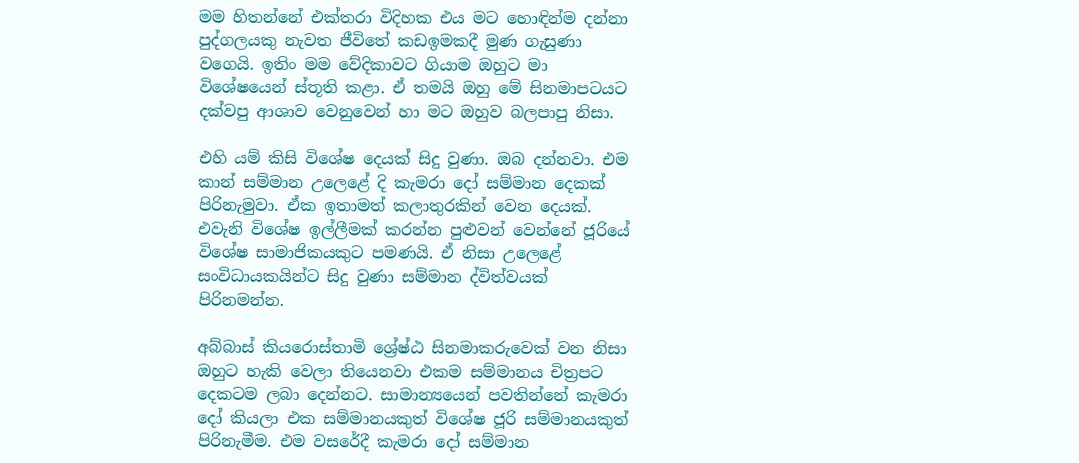මම හිතන්නේ එක්තරා විදිහක එය මට හොඳින්ම දන්නා පුද්ගලයකු නැවත ජීවිතේ කඩඉමකදී මුණ ගැසුණා වගෙයි. ඉතිං මම වේදිකාවට ගියාම ඔහුට මා විශේෂයෙන් ස්තූති කළා. ඒ තමයි ඔහු මේ සිනමාපටයට දක්වපු ආශාව වෙනුවෙන් හා මට ඔහුව බලපාපු නිසා.

එහි යම් කිසි විශේෂ දෙයක් සිදු වුණා. ඔබ දන්නවා. එම කාන් සම්මාන උලෙළේ දි කැමරා දෝ සම්මාන දෙකක් පිරිනැමුවා. ඒක ඉතාමත් කලාතුරකින් වෙන දෙයක්. එවැනි විශේෂ ඉල්ලීමක් කරන්න පුළුවන් වෙන්නේ ජූරියේ විශේෂ සාමාජිකයකුට පමණයි. ඒ නිසා උලෙළේ සංවිධායකයින්ට සිදු වුණා සම්මාන ද්විත්වයක් පිරිනමන්න.

අබ්බාස් කියරොස්තාමි ශ්‍රේෂ්ඨ සිනමාකරුවෙක් වන නිසා ඔහුට හැකි වෙලා තියෙනවා එකම සම්මානය චිත්‍රපට දෙකටම ලබා දෙන්නට. සාමාන්‍යයෙන් පවතින්නේ කැමරා දෝ කියලා එක සම්මානයකුත් විශේෂ ජූරි සම්මානයකුත් පිරිනැමීම. එම වසරේදී කැමරා දෝ සම්මාන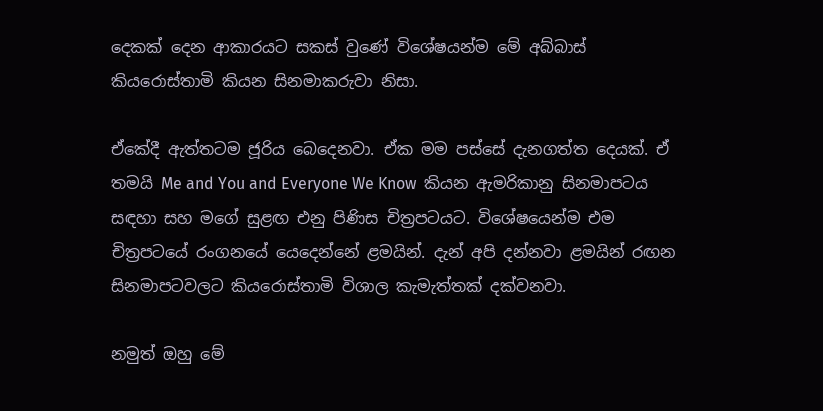දෙකක් දෙන ආකාරයට සකස් වුණේ විශේෂයන්ම මේ අබ්බාස් කියරොස්තාමි කියන සිනමාකරුවා නිසා.

ඒකේදී ඇත්තටම ජූරිය බෙදෙනවා. ඒක මම පස්සේ දැනගත්ත දෙයක්. ඒ තමයි Me and You and Everyone We Know  කියන ඇමරිකානු සිනමාපටය සඳහා සහ මගේ සුළඟ එනු පිණිස චිත්‍රපටයට. විශේෂයෙන්ම එම චිත්‍රපටයේ රංගනයේ යෙදෙන්නේ ළමයින්. දැන් අපි දන්නවා ළමයින් රඟන සිනමාපටවලට කියරොස්තාමි විශාල කැමැත්තක් දක්වනවා.

නමුත් ඔහු මේ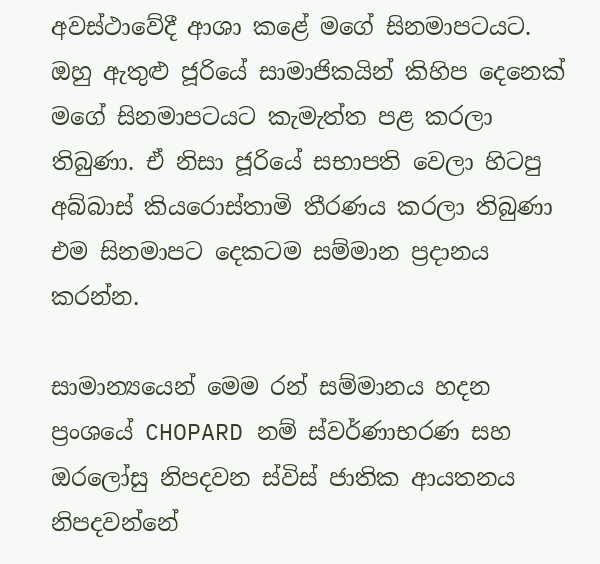අවස්ථාවේදී ආශා කළේ මගේ සිනමාපටයට. ඔහු ඇතුළු ජූරියේ සාමාජිකයින් කිහිප දෙනෙක් මගේ සිනමාපටයට කැමැත්ත පළ කරලා තිබුණා. ඒ නිසා ජූරියේ සභාපති වෙලා හිටපු අබ්බාස් කියරොස්තාමි තීරණය කරලා තිබුණා එම සිනමාපට දෙකටම සම්මාන ප්‍රදානය කරන්න.

සාමාන්‍යයෙන් මෙම රන් සම්මානය හදන ප්‍රංශයේ CHOPARD නම් ස්වර්ණාභරණ සහ ඔරලෝසු නිපදවන ස්විස් ජාතික ආයතනය නිපදවන්නේ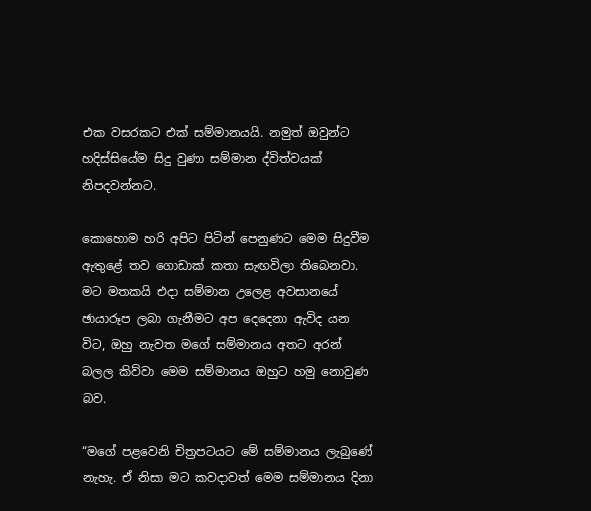එක වසරකට එක් සම්මානයයි. නමුත් ඔවුන්ට හදිස්සියේම සිදු වුණා සම්මාන ද්විත්වයක් නිපදවන්නට.

කොහොම හරි අපිට පිටින් පෙනුණට මෙම සිදුවීම ඇතුළේ තව ගොඩාක් කතා සැඟවිලා තිබෙනවා. මට මතකයි එදා සම්මාන උලෙළ අවසානයේ ඡායාරූප ලබා ගැනීමට අප දෙදෙනා ඇවිද යන විට, ඔහු නැවත මගේ සම්මානය අතට අරන් බලල කිව්වා මෙම සම්මානය ඔහුට හමු නොවුණ බව.

“මගේ පළවෙනි චිත්‍රපටයට මේ සම්මානය ලැබුණේ නැහැ. ඒ නිසා මට කවදාවත් මෙම සම්මානය දිනා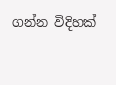ගන්න විදිහක්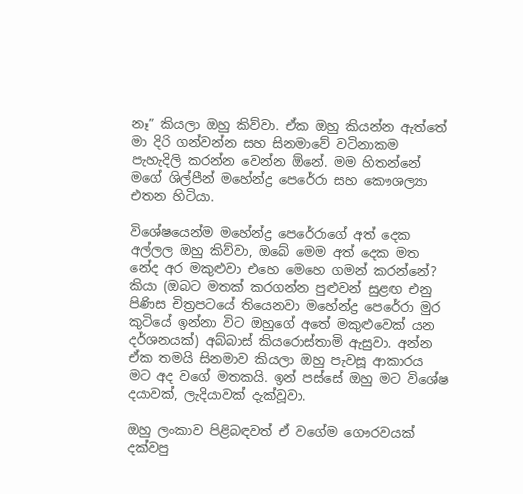නෑ” කියලා ඔහු කිව්වා. ඒක ඔහු කියන්න ඇත්තේ මා දිරි ගන්වන්න සහ සිනමාවේ වටිනාකම පැහැදිලි කරන්න වෙන්න ඕනේ. මම හිතන්නේ මගේ ශිල්පීන් මහේන්ද්‍ර පෙරේරා සහ කෞශල්‍යා එතන හිටියා.

විශේෂයෙන්ම මහේන්ද්‍ර පෙරේරාගේ අත් දෙක අල්ලල ඔහු කිව්වා, ඔබේ මෙම අත් දෙක මත නේද අර මකුළුවා එහෙ මෙහෙ ගමන් කරන්නේ? කියා (ඔබට මතක් කරගන්න පුළුවන් සුළඟ එනු පිණිස චිත්‍රපටයේ තියෙනවා මහේන්ද්‍ර පෙරේරා මුර කුටියේ ඉන්නා විට ඔහුගේ අතේ මකුළුවෙක් යන දර්ශනයක්) අබ්බාස් කියරොස්තාමි ඇසුවා. අන්න ඒක තමයි සිනමාව කියලා ඔහු පැවසූ ආකාරය මට අද වගේ මතකයි. ඉන් පස්සේ ඔහු මට විශේෂ දයාවක්, ලැදියාවක් දැක්වූවා.

ඔහු ලංකාව පිළිබඳවත් ඒ වගේම ගෞරවයක් දක්වපු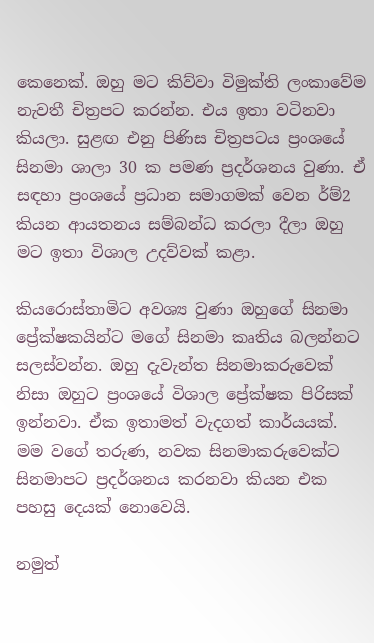කෙනෙක්. ඔහු මට කිව්වා විමුක්ති ලංකාවේම නැවතී චිත්‍රපට කරන්න. එය ඉතා වටිනවා කියලා. සුළඟ එනු පිණිස චිත්‍රපටය ප්‍රංශයේ සිනමා ශාලා 30 ක පමණ ප්‍රදර්ශනය වුණා. ඒ සඳහා ප්‍රංශයේ ප්‍රධාන සමාගමක් වෙන ර්ම්2 කියන ආයතනය සම්බන්ධ කරලා දීලා ඔහු මට ඉතා විශාල උදව්වක් කළා.

කියරොස්තාමිට අවශ්‍ය වුණා ඔහුගේ සිනමා ප්‍රේක්ෂකයින්ට මගේ සිනමා කෘතිය බලන්නට සලස්වන්න. ඔහු දැවැන්ත සිනමාකරුවෙක් නිසා ඔහුට ප්‍රංශයේ විශාල ප්‍රේක්ෂක පිරිසක් ඉන්නවා. ඒක ඉතාමත් වැදගත් කාර්යයක්. මම වගේ තරුණ, නවක සිනමාකරුවෙක්ට සිනමාපට ප්‍රදර්ශනය කරනවා කියන එක පහසු දෙයක් නොවෙයි.

නමුත්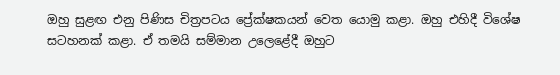ඔහු සුළඟ එනු පිණිස චිත්‍රපටය ප්‍රේක්ෂකයන් වෙත යොමු කළා. ඔහු එහිදී විශේෂ සටහනක් කළා. ඒ තමයි සම්මාන උලෙළේදී ඔහුට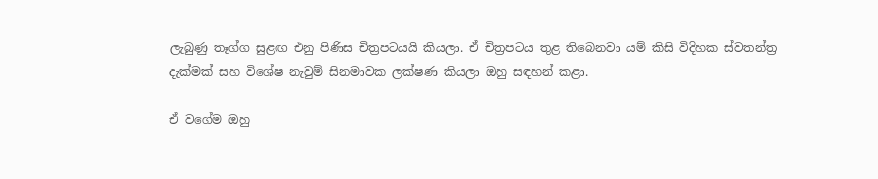ලැබුණු තෑග්ග සුළඟ එනු පිණිස චිත්‍රපටයයි කියලා. ඒ චිත්‍රපටය තුළ තිබෙනවා යම් කිසි විදිහක ස්වතන්ත්‍ර දැක්මක් සහ විශේෂ නැවුම් සිනමාවක ලක්ෂණ කියලා ඔහු සඳහන් කළා.

ඒ වගේම ඔහු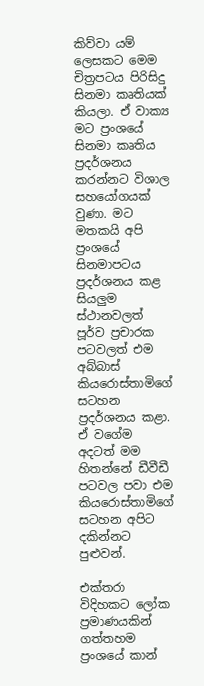කිව්වා යම් ලෙසකට මෙම චිත්‍රපටය පිරිසිදු සිනමා කෘතියක් කියලා. ඒ වාක්‍ය මට ප්‍රංශයේ සිනමා කෘතිය ප්‍රදර්ශනය කරන්නට විශාල සහයෝගයක් වුණා. මට මතකයි අපි ප්‍රංශයේ සිනමාපටය ප්‍රදර්ශනය කළ සියලුම ස්ථානවලත් පූර්ව ප්‍රචාරක පටවලත් එම අබ්බාස් කියරොස්තාමිගේ සටහන ප්‍රදර්ශනය කළා. ඒ වගේම අදටත් මම හිතන්නේ ඩීවීඩී පටවල පවා එම කියරොස්තාමිගේ සටහන අපිට දකින්නට පුළුවන්.

එක්තරා විදිහකට ලෝක ප්‍රමාණයකින් ගත්තහම ප්‍රංශයේ කාන්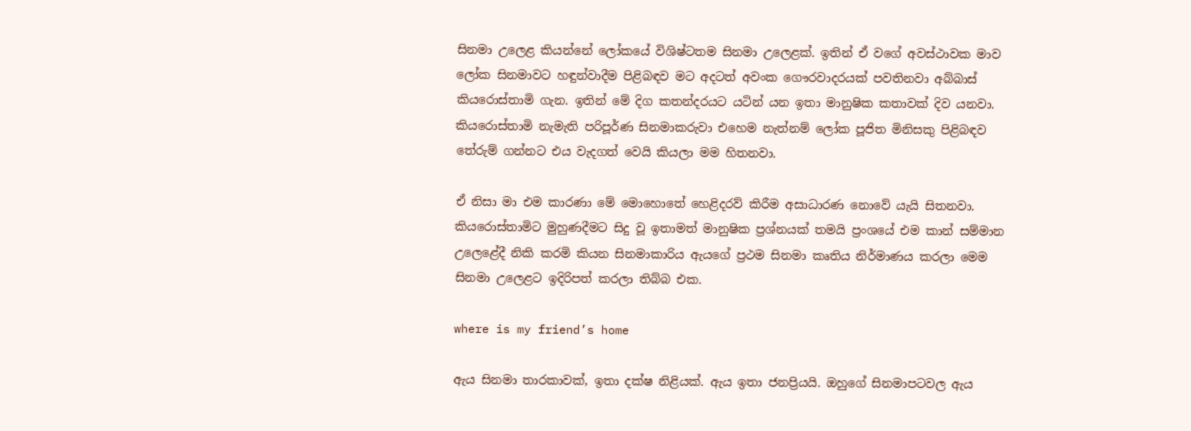සිනමා උලෙළ කියන්නේ ලෝකයේ විශිෂ්ටතම සිනමා උලෙළක්. ඉතින් ඒ වගේ අවස්ථාවක මාව ලෝක සිනමාවට හඳුන්වාදීම පිළිබඳව මට අදටත් අවංක ගෞරවාදරයක් පවතිනවා අබ්බාස් කියරොස්තාමි ගැන. ඉතින් මේ දිග කතන්දරයට යටින් යන ඉතා මානුෂික කතාවක් දිව යනවා. කියරොස්තාමි නැමැති පරිපූර්ණ සිනමාකරුවා එහෙම නැත්නම් ලෝක පූජිත මිනිසකු පිළිබඳව තේරුම් ගන්නට එය වැදගත් වෙයි කියලා මම හිතනවා.

ඒ නිසා මා එම කාරණා මේ මොහොතේ හෙළිදරව් කිරීම අසාධාරණ නොවේ යැයි සිතනවා. කියරොස්තාමිට මුහුණදීමට සිදු වූ ඉතාමත් මානුෂික ප්‍රශ්නයක් තමයි ප්‍රංශයේ එම කාන් සම්මාන උලෙළේදී නිකි කරමි කියන සිනමාකාරිය ඇයගේ ප්‍රථම සිනමා කෘතිය නිර්මාණය කරලා මෙම සිනමා උලෙළට ඉදිරිපත් කරලා තිබ්බ එක.

where is my friend’s home

ඇය සිනමා තාරකාවක්, ඉතා දක්ෂ නිළියක්. ඇය ඉතා ජනප්‍රියයි. ඔහුගේ සිනමාපටවල ඇය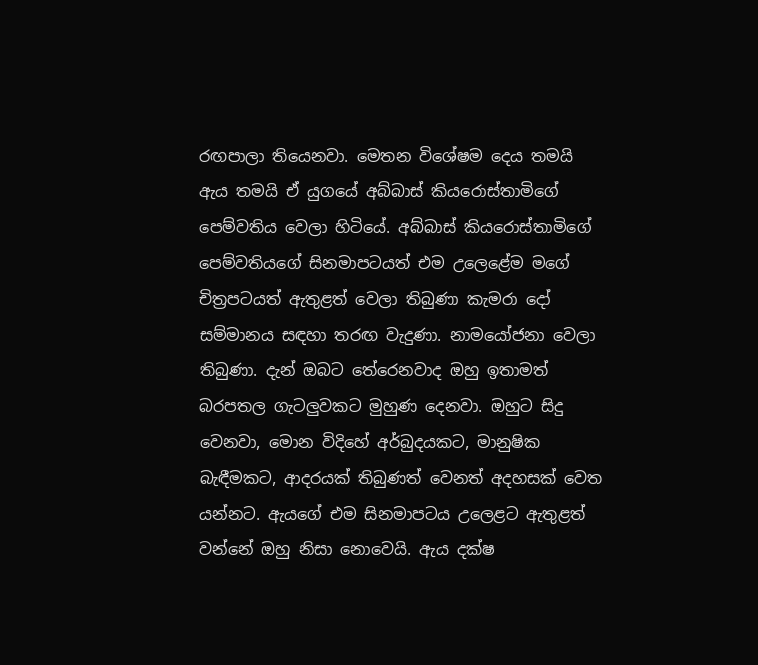රඟපාලා තියෙනවා. මෙතන විශේෂම දෙය තමයි ඇය තමයි ඒ යුගයේ අබ්බාස් කියරොස්තාමිගේ පෙම්වතිය වෙලා හිටියේ. අබ්බාස් කියරොස්තාමිගේ පෙම්වතියගේ සිනමාපටයත් එම උලෙළේම මගේ චිත්‍රපටයත් ඇතුළත් වෙලා තිබුණා කැමරා දෝ සම්මානය සඳහා තරඟ වැදුණා. නාමයෝජනා වෙලා තිබුණා. දැන් ඔබට තේරෙනවාද ඔහු ඉතාමත් බරපතල ගැටලුවකට මුහුණ දෙනවා. ඔහුට සිදු වෙනවා, මොන විදිහේ අර්බුදයකට, මානුෂික බැඳීමකට, ආදරයක් තිබුණත් වෙනත් අදහසක් වෙත යන්නට. ඇයගේ එම සිනමාපටය උලෙළට ඇතුළත් වන්නේ ඔහු නිසා නොවෙයි. ඇය දක්ෂ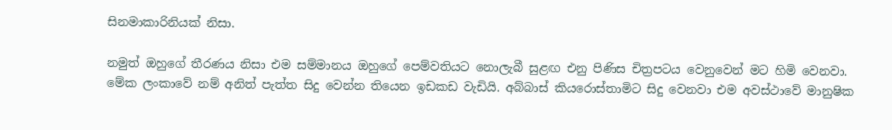සිනමාකාරිනියක් නිසා.

නමුත් ඔහුගේ තීරණය නිසා එම සම්මානය ඔහුගේ පෙම්වතියට නොලැබී සුළඟ එනු පිණිස චිත්‍රපටය වෙනුවෙන් මට හිමි වෙනවා. මේක ලංකාවේ නම් අනිත් පැත්ත සිදු වෙන්න තියෙන ඉඩකඩ වැඩියි. අබ්බාස් කියරොස්තාමිට සිදු වෙනවා එම අවස්ථාවේ මානුෂික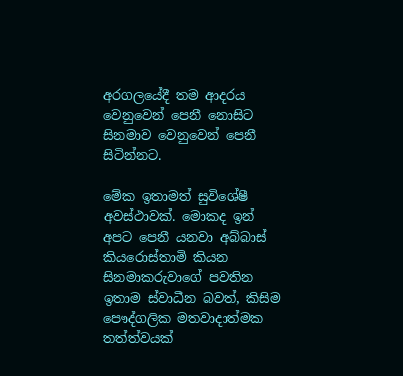අරගලයේදී තම ආදරය වෙනුවෙන් පෙනී නොසිට සිනමාව වෙනුවෙන් පෙනී සිටින්නට.

මේක ඉතාමත් සුවිශේෂී අවස්ථාවක්. මොකද ඉන් අපට පෙනී යනවා අබ්බාස් කියරොස්තාමි කියන සිනමාකරුවාගේ පවතින ඉතාම ස්වාධීන බවත්, කිසිම පෞද්ගලික මතවාදාත්මක තත්ත්වයක්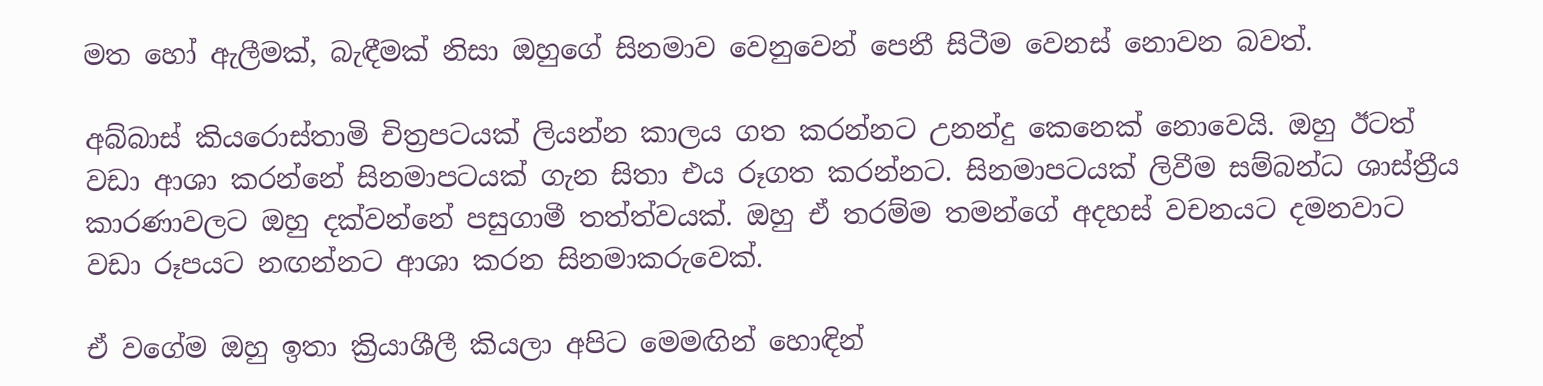මත හෝ ඇලීමක්, බැඳීමක් නිසා ඔහුගේ සිනමාව වෙනුවෙන් පෙනී සිටීම වෙනස් නොවන බවත්.

අබ්බාස් කියරොස්තාමි චිත්‍රපටයක් ලියන්න කාලය ගත කරන්නට උනන්දු කෙනෙක් නොවෙයි. ඔහු ඊටත් වඩා ආශා කරන්නේ සිනමාපටයක් ගැන සිතා එය රූගත කරන්නට. සිනමාපටයක් ලිවීම සම්බන්ධ ශාස්ත්‍රීය කාරණාවලට ඔහු දක්වන්නේ පසුගාමී තත්ත්වයක්. ඔහු ඒ තරම්ම තමන්ගේ අදහස් වචනයට දමනවාට වඩා රූපයට නඟන්නට ආශා කරන සිනමාකරුවෙක්.

ඒ වගේම ඔහු ඉතා ක්‍රියාශීලී කියලා අපිට මෙමඟින් හොඳින්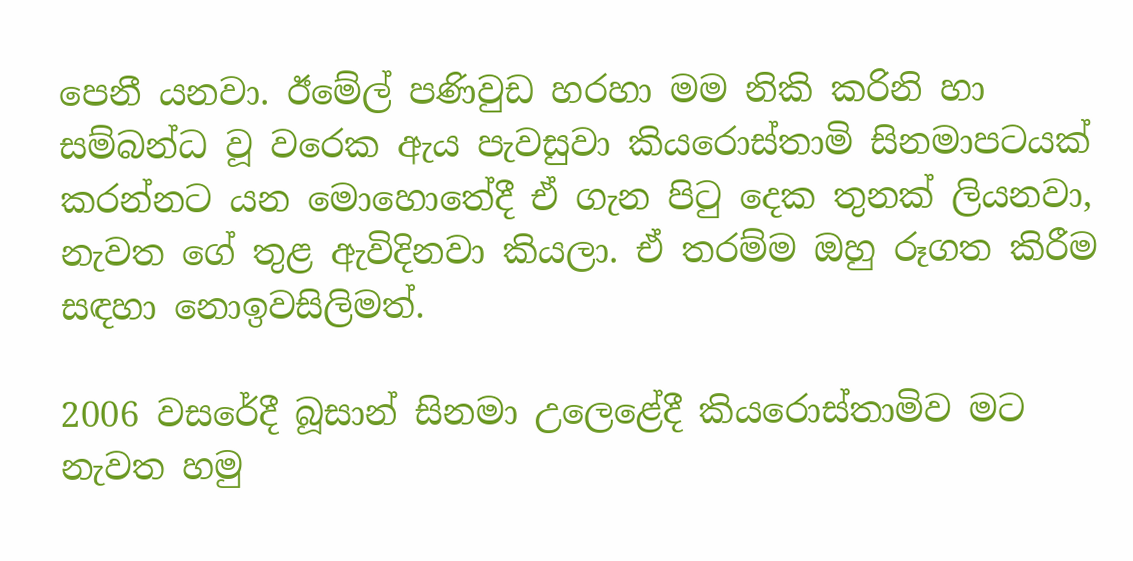පෙනී යනවා. ඊමේල් පණිවුඩ හරහා මම නිකි කරිනි හා සම්බන්ධ වූ වරෙක ඇය පැවසුවා කියරොස්තාමි සිනමාපටයක් කරන්නට යන මොහොතේදී ඒ ගැන පිටු දෙක තුනක් ලියනවා, නැවත ගේ තුළ ඇවිදිනවා කියලා. ඒ තරම්ම ඔහු රූගත කිරීම සඳහා නොඉවසිලිමත්.

2006 වසරේදී බූසාන් සිනමා උලෙළේදී කියරොස්තාමිව මට නැවත හමු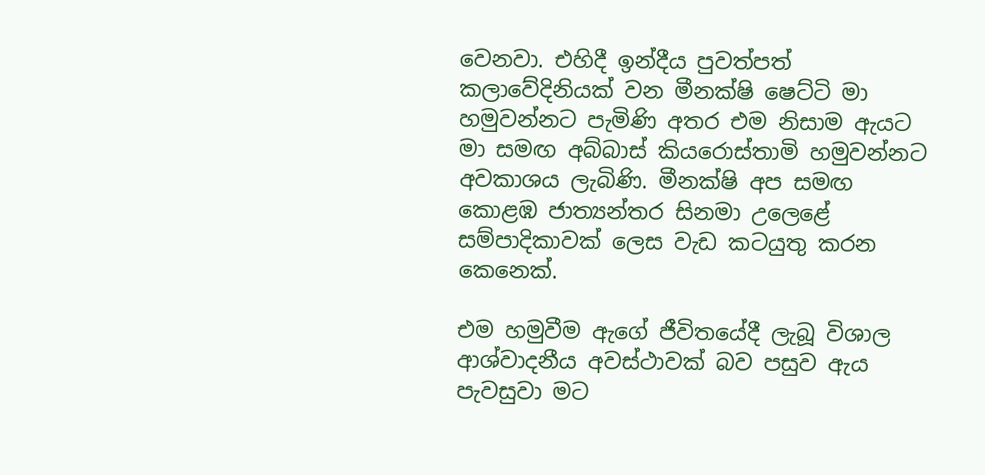වෙනවා. එහිදී ඉන්දීය පුවත්පත් කලාවේදිනියක් වන මීනක්ෂි ෂෙට්ටි මා හමුවන්නට පැමිණි අතර එම නිසාම ඇයට මා සමඟ අබ්බාස් කියරොස්තාමි හමුවන්නට අවකාශය ලැබිණි. මීනක්ෂි අප සමඟ කොළඹ ජාත්‍යන්තර සිනමා උලෙළේ සම්පාදිකාවක් ලෙස වැඩ කටයුතු කරන කෙනෙක්.

එම හමුවීම ඇගේ ජීවිතයේදී ලැබූ විශාල ආශ්වාදනීය අවස්ථාවක් බව පසුව ඇය පැවසුවා මට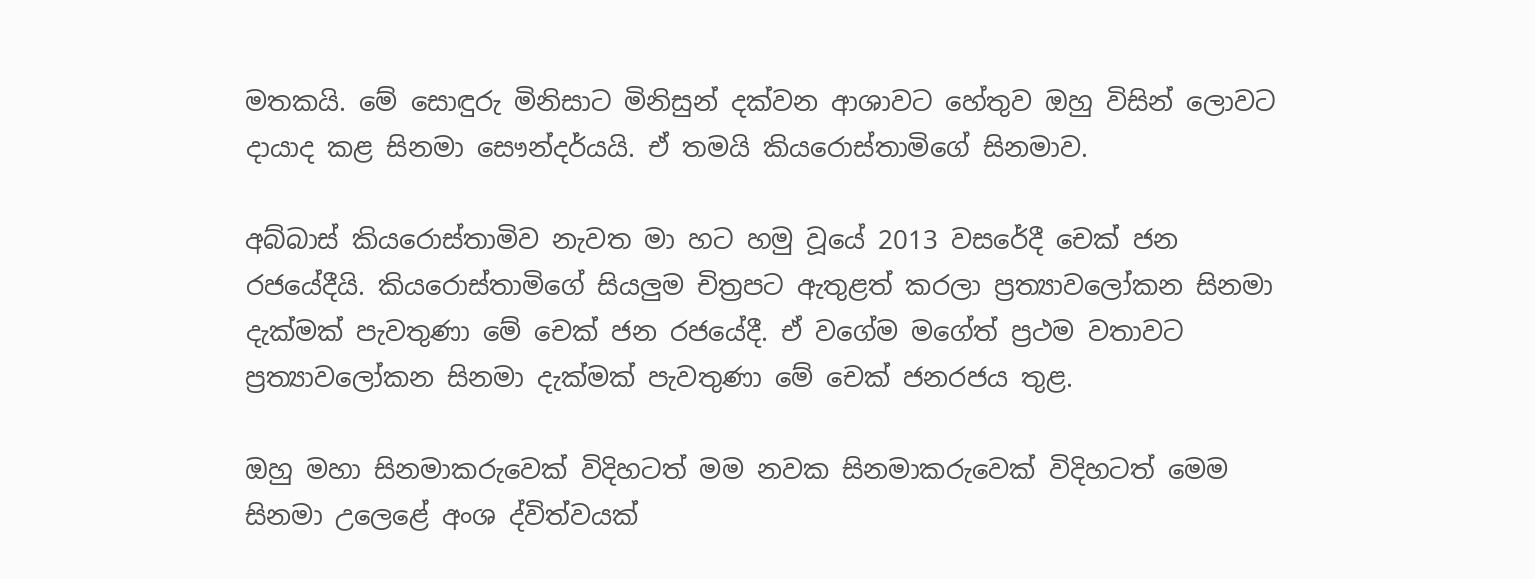මතකයි. මේ සොඳුරු මිනිසාට මිනිසුන් දක්වන ආශාවට හේතුව ඔහු විසින් ලොවට දායාද කළ සිනමා සෞන්දර්යයි. ඒ තමයි කියරොස්තාමිගේ සිනමාව.

අබ්බාස් කියරොස්තාමිව නැවත මා හට හමු වූයේ 2013 වසරේදී චෙක් ජන රජයේදීයි. කියරොස්තාමිගේ සියලුම චිත්‍රපට ඇතුළත් කරලා ප්‍රත්‍යාවලෝකන සිනමා දැක්මක් පැවතුණා මේ චෙක් ජන රජයේදී. ඒ වගේම මගේත් ප්‍රථම වතාවට ප්‍රත්‍යාවලෝකන සිනමා දැක්මක් පැවතුණා මේ චෙක් ජනරජය තුළ.

ඔහු මහා සිනමාකරුවෙක් විදිහටත් මම නවක සිනමාකරුවෙක් විදිහටත් මෙම සිනමා උලෙළේ අංශ ද්විත්වයක්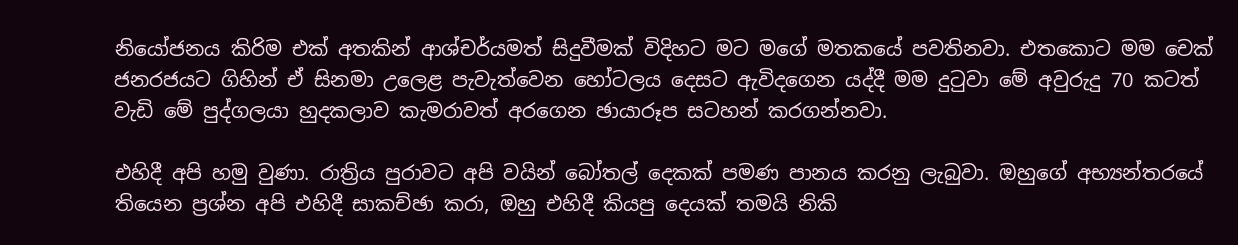නියෝජනය කිරිම එක් අතකින් ආශ්චර්යමත් සිදුවීමක් විදිහට මට මගේ මතකයේ පවතිනවා. එතකොට මම චෙක් ජනරජයට ගිහින් ඒ සිනමා උලෙළ පැවැත්වෙන හෝටලය දෙසට ඇවිදගෙන යද්දී මම දුටුවා මේ අවුරුදු 70 කටත් වැඩි මේ පුද්ගලයා හුදකලාව කැමරාවත් අරගෙන ඡායාරූප සටහන් කරගන්නවා.

එහිදී අපි හමු වුණා. රාත්‍රිය පුරාවට අපි වයින් බෝතල් දෙකක් පමණ පානය කරනු ලැබුවා. ඔහුගේ අභ්‍යන්තරයේ තියෙන ප්‍රශ්න අපි එහිදී සාකච්ඡා කරා, ඔහු එහිදී කියපු දෙයක් තමයි නිකි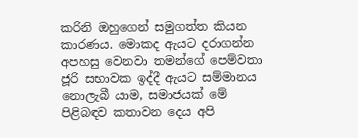කරිනි ඔහුගෙන් සමුගත්ත කියන කාරණය. මොකද ඇයට දරාගන්න අපහසු වෙනවා තමන්ගේ පෙම්වතා ජූරි සභාවක ඉද්දී ඇයට සම්මානය නොලැබී යාම, සමාජයක් මේ පිළිබඳව කතාවන දෙය අපි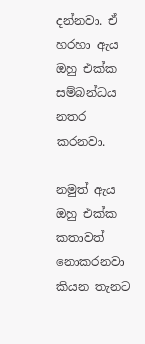දන්නවා. ඒ හරහා ඇය ඔහු එක්ක සම්බන්ධය නතර කරනවා.

නමුත් ඇය ඔහු එක්ක කතාවත් නොකරනවා කියන තැනට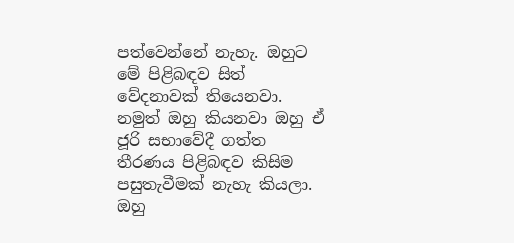පත්වෙන්නේ නැහැ. ඔහුට මේ පිළිබඳව සිත් වේදනාවක් තියෙනවා. නමුත් ඔහු කියනවා ඔහු ඒ ජූරි සභාවේදී ගත්ත තීරණය පිළිබඳව කිසිම පසුතැවීමක් නැහැ කියලා. ඔහු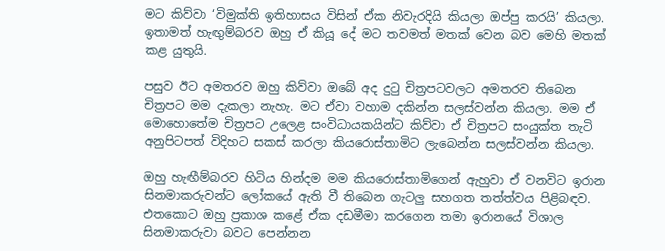මට කිව්වා ‘විමුක්ති ඉතිහාසය විසින් ඒක නිවැරදියි කියලා ඔප්පු කරයි’ කියලා. ඉතාමත් හැඟුම්බරව ඔහු ඒ කියූ දේ මට තවමත් මතක් වෙන බව මෙහි මතක් කළ යුතුයි.

පසුව ඊට අමතරව ඔහු කිව්වා ඔබේ අද දුටු චිත්‍රපටවලට අමතරව තිබෙන චිත්‍රපට මම දැකලා නැහැ. මට ඒවා වහාම දකින්න සලස්වන්න කියලා. මම ඒ මොහොතේම චිත්‍රපට උලෙළ සංවිධායකයින්ට කිව්වා ඒ චිත්‍රපට සංයුක්ත තැටි අනුපිටපත් විදිහට සකස් කරලා කියරොස්තාමිට ලැබෙන්න සලස්වන්න කියලා.

ඔහු හැඟීම්බරව හිටිය හින්දම මම කියරොස්තාමිගෙන් ඇහුවා ඒ වනවිට ඉරාන සිනමාකරුවන්ට ලෝකයේ ඇති වී තිබෙන ගැටලු සහගත තත්ත්වය පිළිබඳව. එතකොට ඔහු ප්‍රකාශ කළේ ඒක දඩමීමා කරගෙන තමා ඉරානයේ විශාල සිනමාකරුවා බවට පෙන්නන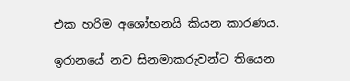එක හරිම අශෝභනයි කියන කාරණය.

ඉරානයේ නව සිනමාකරුවන්ට තියෙන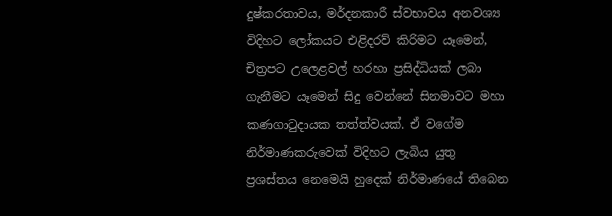දුෂ්කරතාවය, මර්දනකාරී ස්වභාවය අනවශ්‍ය විදිහට ලෝකයට එළිදරව් කිරිමට යෑමෙන්, චිත්‍රපට උලෙළවල් හරහා ප්‍රසිද්ධියක් ලබා ගැනීමට යෑමෙන් සිදු වෙන්නේ සිනමාවට මහා කණගාටුදායක තත්ත්වයක්. ඒ වගේම නිර්මාණකරුවෙක් විදිහට ලැබිය යුතු ප්‍රශස්තය නෙමෙයි හුදෙක් නිර්මාණයේ තිබෙන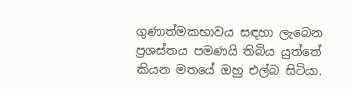ගුණාත්මකභාවය සඳහා ලැබෙන ප්‍රශස්තය පමණයි තිබිය යුත්තේ කියන මතයේ ඔහු එල්බ සිටියා.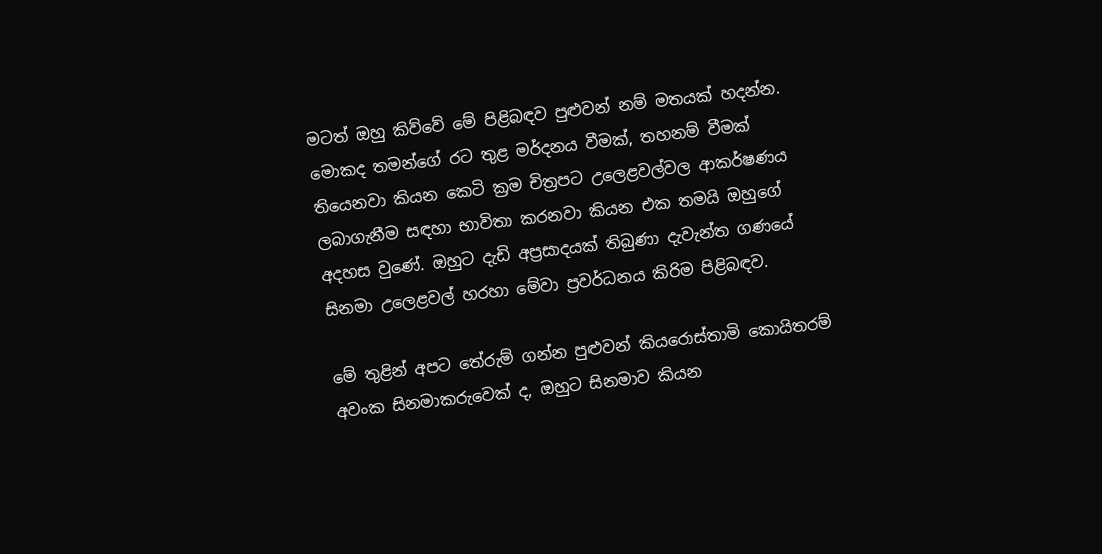මටත් ඔහු කිව්වේ මේ පිළිබඳව පුළුවන් නම් මතයක් හදන්න. මොකද තමන්ගේ රට තුළ මර්දනය වීමක්, තහනම් වීමක් තියෙනවා කියන කෙටි ක්‍රම චිත්‍රපට උලෙළවල්වල ආකර්ෂණය ලබාගැනීම සඳහා භාවිතා කරනවා කියන එක තමයි ඔහුගේ අදහස වුණේ. ඔහුට දැඩි අප්‍රසාදයක් තිබුණා දැවැන්ත ගණයේ සිනමා උලෙළවල් හරහා මේවා ප්‍රවර්ධනය කිරිම පිළිබඳව.

මේ තුළින් අපට තේරුම් ගන්න පුළුවන් කියරොස්තාමි කොයිතරම් අවංක සිනමාකරුවෙක් ද, ඔහුට සිනමාව කියන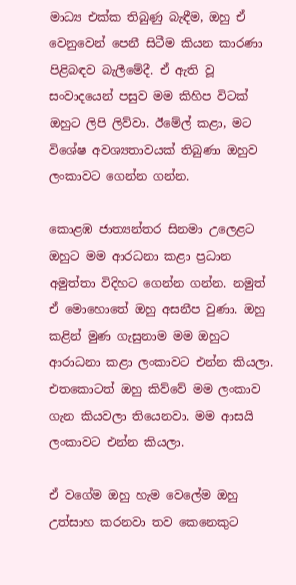මාධ්‍ය එක්ක තිබුණු බැඳීම, ඔහු ඒ වෙනුවෙන් පෙනී සිටීම කියන කාරණා පිළිබඳව බැලීමේදී. ඒ ඇති වූ සංවාදයෙන් පසුව මම කිහිප විටක් ඔහුට ලිපි ලිව්වා. ඊමේල් කළා, මට විශේෂ අවශ්‍යතාවයක් තිබුණා ඔහුව ලංකාවට ගෙන්න ගන්න.

කොළඹ ජාත්‍යන්තර සිනමා උලෙළට ඔහුට මම ආරධනා කළා ප්‍රධාන අමුත්තා විදිහට ගෙන්න ගන්න. නමුත් ඒ මොහොතේ ඔහු අසනීප වුණා. ඔහු කළින් මුණ ගැසුනාම මම ඔහුට ආරාධනා කළා ලංකාවට එන්න කියලා. එතකොටත් ඔහු කිව්වේ මම ලංකාව ගැන කියවලා තියෙනවා. මම ආසයි ලංකාවට එන්න කියලා.

ඒ වගේම ඔහු හැම වෙලේම ඔහු උත්සාහ කරනවා තව කෙනෙකුට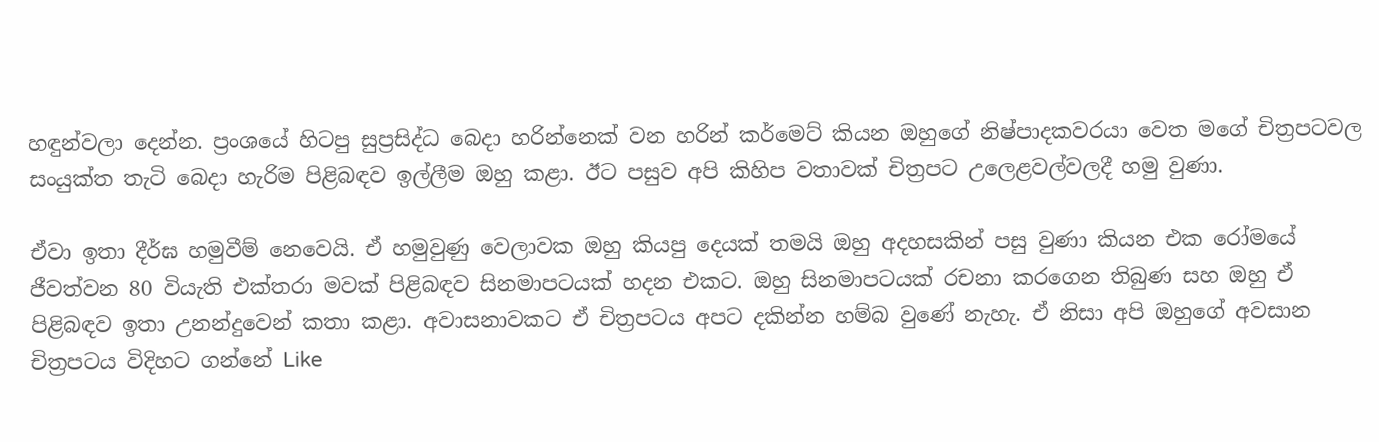හඳුන්වලා දෙන්න. ප්‍රංශයේ හිටපු සුප්‍රසිද්ධ බෙදා හරින්නෙක් වන හරින් කර්මෙට් කියන ඔහුගේ නිෂ්පාදකවරයා වෙත මගේ චිත්‍රපටවල සංයුක්ත තැටි බෙදා හැරිම පිළිබඳව ඉල්ලීම ඔහු කළා. ඊට පසුව අපි කිහිප වතාවක් චිත්‍රපට උලෙළවල්වලදී හමු වුණා.

ඒවා ඉතා දීර්ඝ හමුවීම් නෙවෙයි. ඒ හමුවුණු වෙලාවක ඔහු කියපු දෙයක් තමයි ඔහු අදහසකින් පසු වුණා කියන එක රෝමයේ ජීවත්වන 80 වියැති එක්තරා මවක් පිළිබඳව සිනමාපටයක් හදන එකට. ඔහු සිනමාපටයක් රචනා කරගෙන තිබුණ සහ ඔහු ඒ පිළිබඳව ඉතා උනන්දුවෙන් කතා කළා. අවාසනාවකට ඒ චිත්‍රපටය අපට දකින්න හම්බ වුණේ නැහැ. ඒ නිසා අපි ඔහුගේ අවසාන චිත්‍රපටය විදිහට ගන්නේ Like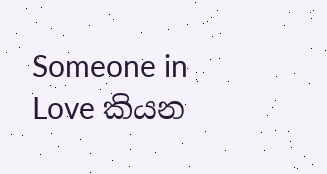Someone in Love කියන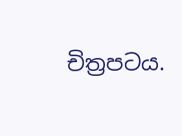චිත්‍රපටය.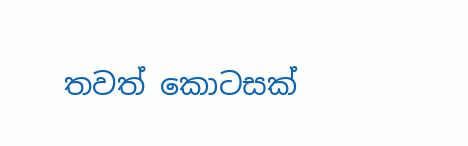තවත් කොටසක්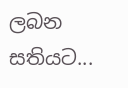ලබන සතියට...